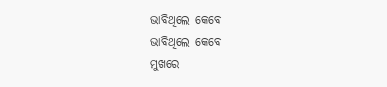ଭାବିଥିଲେ କେବେ
ଭାବିଥିଲେ କେବେ
ମୁଖରେ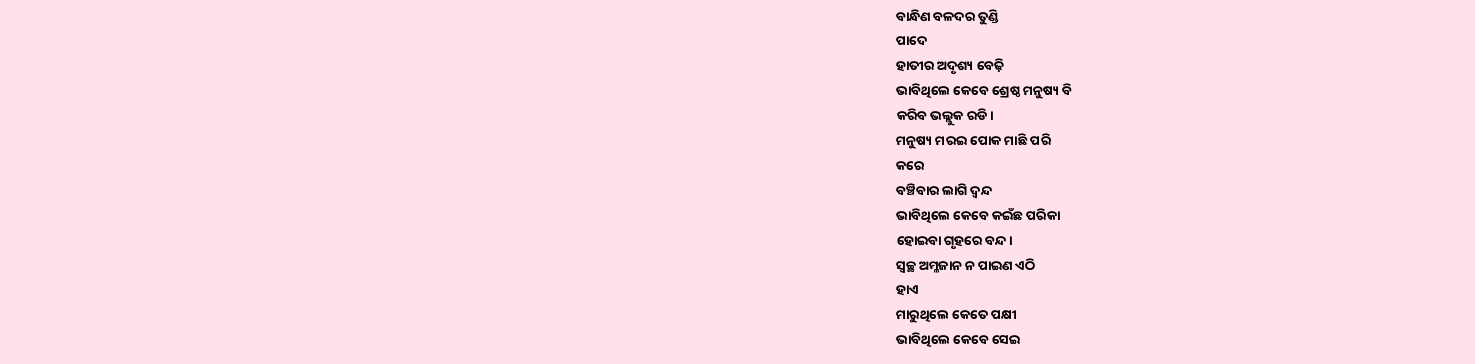ବାନ୍ଧିଣ ବଳଦର ତୁଣ୍ଡି
ପାଦେ
ହାତୀର ଅଦୃଶ୍ୟ ବେଢ଼ି
ଭାବିଥିଲେ କେବେ ଶ୍ରେଷ୍ଠ ମନୁଷ୍ୟ ବି
କରିବ ଭଲ୍ଲୁକ ରଡି।
ମନୁଷ୍ୟ ମରଇ ପୋକ ମାଛି ପରି
କରେ
ବଞ୍ଚିବାର ଲାଗି ଦ୍ୱନ୍ଦ
ଭାବିଥିଲେ କେବେ କଇଁଛ ପରିକା
ହୋଇବା ଗୃହରେ ବନ୍ଦ।
ସ୍ୱଚ୍ଛ ଅମ୍ଳଜାନ ନ ପାଇଣ ଏଠି
ହାଏ
ମାରୁଥିଲେ କେତେ ପକ୍ଷୀ
ଭାବିଥିଲେ କେବେ ସେଇ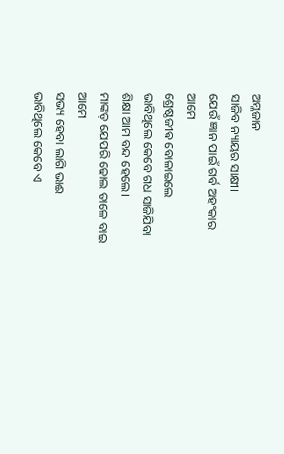ଅମ୍ଳଜାନ
ସାଜିବ ନ୍ୟାୟର ସାକ୍ଷୀ।
ଯେଉଁ ଜ୍ଞାନ ପାଇଁ ଗର୍ବ ଅହଂକାର
ଆମେ
ଶ୍ରେଷ୍ଠଜୀଵ ବୋଳାଇଲେ
ଭାବିଥିଲେ କେବେ ଗଧ ସାଜିଯିବା
ଶିକ୍ଷା ଆମ ବନ୍ଦ ହେଲେ।
ମାଙ୍କଡ଼ ଯେପରି ଢୋଲ ତାଳେ ବାଇ
ଆମେ
ସଭ୍ୟ ହେବା ଲାଗି ଭାଈ
ଭାବିଥିଲେ କେବେ ଏ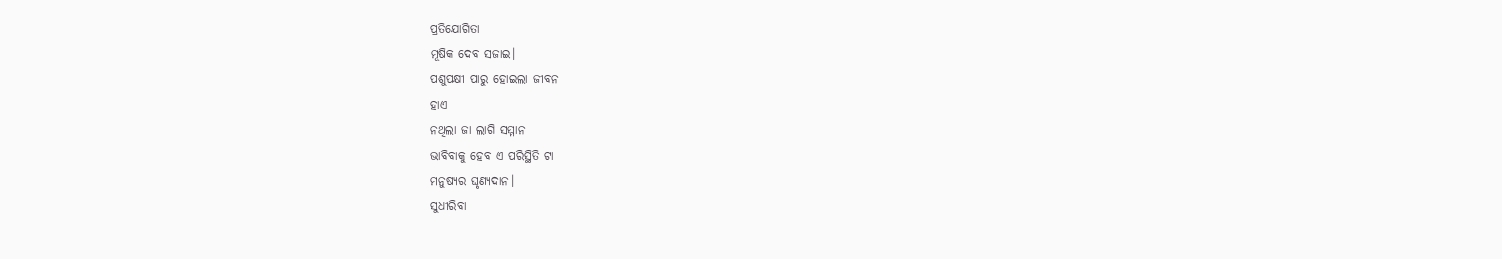ପ୍ରତିଯୋଗିତା
ମୂଷିକ ଦେବ ସଜାଇ।
ପଶୁପକ୍ଷୀ ପାରୁ ହୋଇଲା ଜୀବନ
ହାଏ
ନଥିଲା ଜା ଲାଗି ସମ୍ମାନ
ଭାବିବାକୁ ହେବ ଏ ପରିସ୍ଥିତି ଟା
ମନୁଷ୍ୟର ଘୃଣ୍ୟଦାନ।
ସୁଧୀରିବା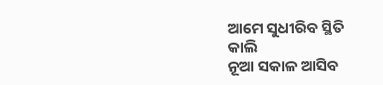ଆମେ ସୁଧୀରିବ ସ୍ଥିତି
କାଲି
ନୂଆ ସକାଳ ଆସିବ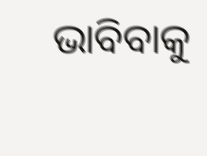ଭାବିବାକୁ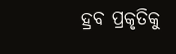ହ୍ରବ ପ୍ରକୃତିକୁ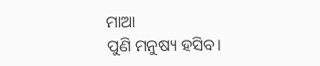ମାଆ
ପୁଣି ମନୁଷ୍ୟ ହସିବ।